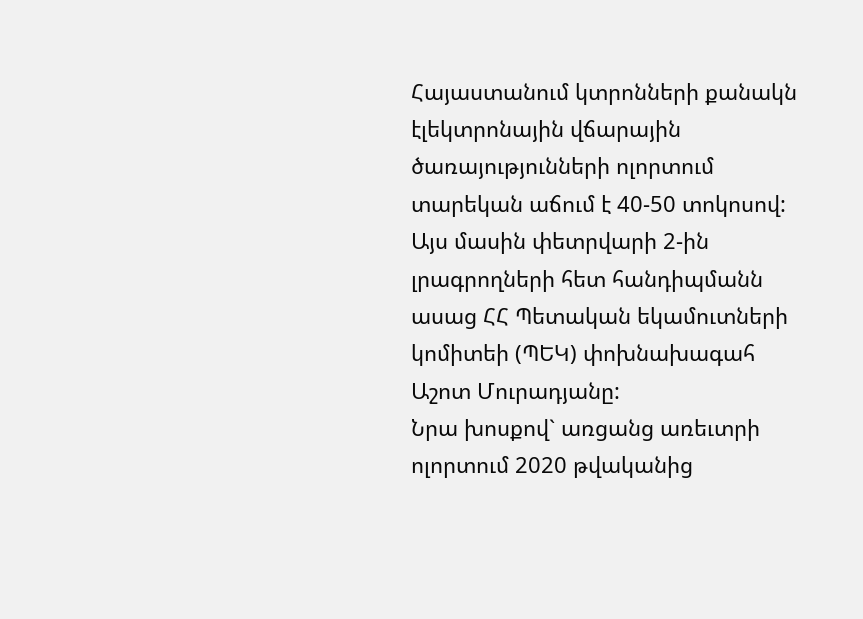Հայաստանում կտրոնների քանակն էլեկտրոնային վճարային ծառայությունների ոլորտում տարեկան աճում է 40-50 տոկոսով: Այս մասին փետրվարի 2-ին լրագրողների հետ հանդիպմանն ասաց ՀՀ Պետական եկամուտների կոմիտեի (ՊԵԿ) փոխնախագահ Աշոտ Մուրադյանը:
Նրա խոսքով` առցանց առեւտրի ոլորտում 2020 թվականից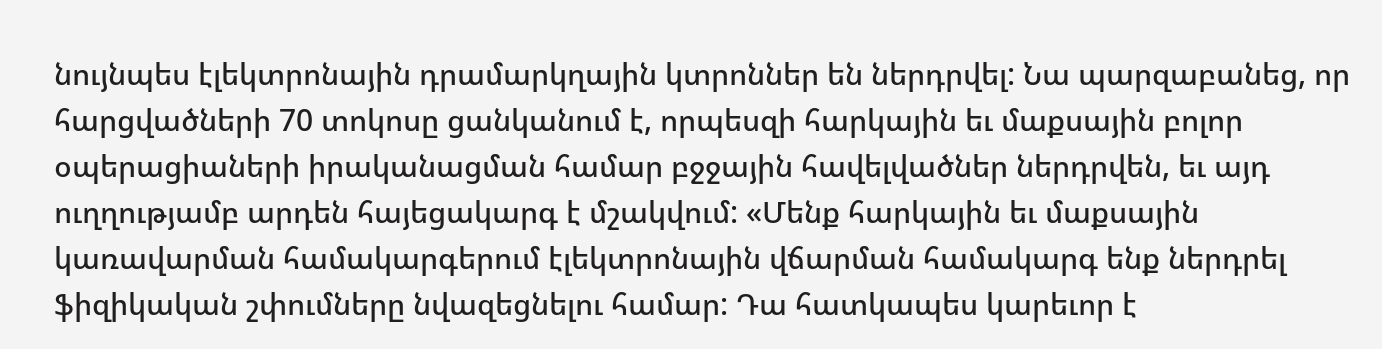նույնպես էլեկտրոնային դրամարկղային կտրոններ են ներդրվել: Նա պարզաբանեց, որ հարցվածների 70 տոկոսը ցանկանում է, որպեսզի հարկային եւ մաքսային բոլոր օպերացիաների իրականացման համար բջջային հավելվածներ ներդրվեն, եւ այդ ուղղությամբ արդեն հայեցակարգ է մշակվում: «Մենք հարկային եւ մաքսային կառավարման համակարգերում էլեկտրոնային վճարման համակարգ ենք ներդրել ֆիզիկական շփումները նվազեցնելու համար: Դա հատկապես կարեւոր է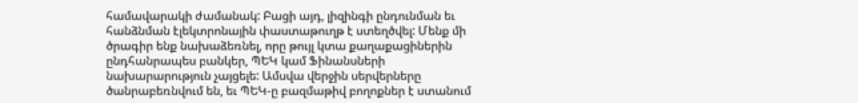համավարակի ժամանակ: Բացի այդ, լիզինգի ընդունման եւ հանձնման էլեկտրոնային փաստաթուղթ է ստեղծվել: Մենք մի ծրագիր ենք նախաձեռնել, որը թույլ կտա քաղաքացիներին ընդհանրապես բանկեր, ՊԵԿ կամ Ֆինանսների նախարարություն չայցելե: Ամսվա վերջին սերվերները ծանրաբեռնվում են, եւ ՊԵԿ-ը բազմաթիվ բողոքներ է ստանում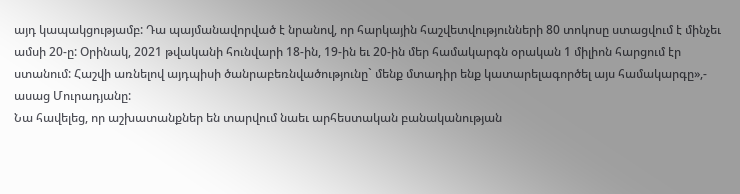այդ կապակցությամբ: Դա պայմանավորված է նրանով, որ հարկային հաշվետվությունների 80 տոկոսը ստացվում է մինչեւ ամսի 20-ը: Օրինակ, 2021 թվականի հունվարի 18-ին, 19-ին եւ 20-ին մեր համակարգն օրական 1 միլիոն հարցում էր ստանում: Հաշվի առնելով այդպիսի ծանրաբեռնվածությունը` մենք մտադիր ենք կատարելագործել այս համակարգը»,- ասաց Մուրադյանը:
Նա հավելեց, որ աշխատանքներ են տարվում նաեւ արհեստական բանականության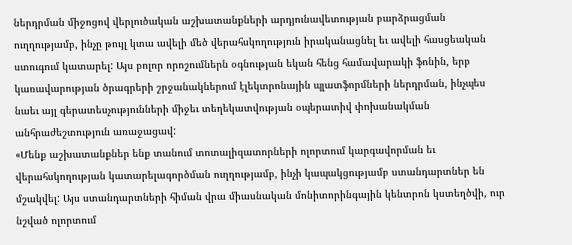ներդրման միջոցով վերլուծական աշխատանքների արդյունավետության բարձրացման ուղղությամբ, ինչը թույլ կտա ավելի մեծ վերահսկողություն իրականացնել եւ ավելի հասցեական ստուգում կատարել: Այս բոլոր որոշումներն օգնության եկան հենց համավարակի ֆոնին, երբ կառավարության ծրագրերի շրջանակներում էլեկտրոնային պլատֆորմների ներդրման, ինչպես նաեւ այլ գերատեսչությունների միջեւ տեղեկատվության օպերատիվ փոխանակման անհրաժեշտություն առաջացավ:
«Մենք աշխատանքներ ենք տանում տոտալիզատորների ոլորտում կարգավորման եւ վերահսկողության կատարելագործման ուղղությամբ, ինչի կապակցությամբ ստանդարտներ են մշակվել: Այս ստանդարտների հիման վրա միասնական մոնիտորինգային կենտրոն կստեղծվի, ուր նշված ոլորտում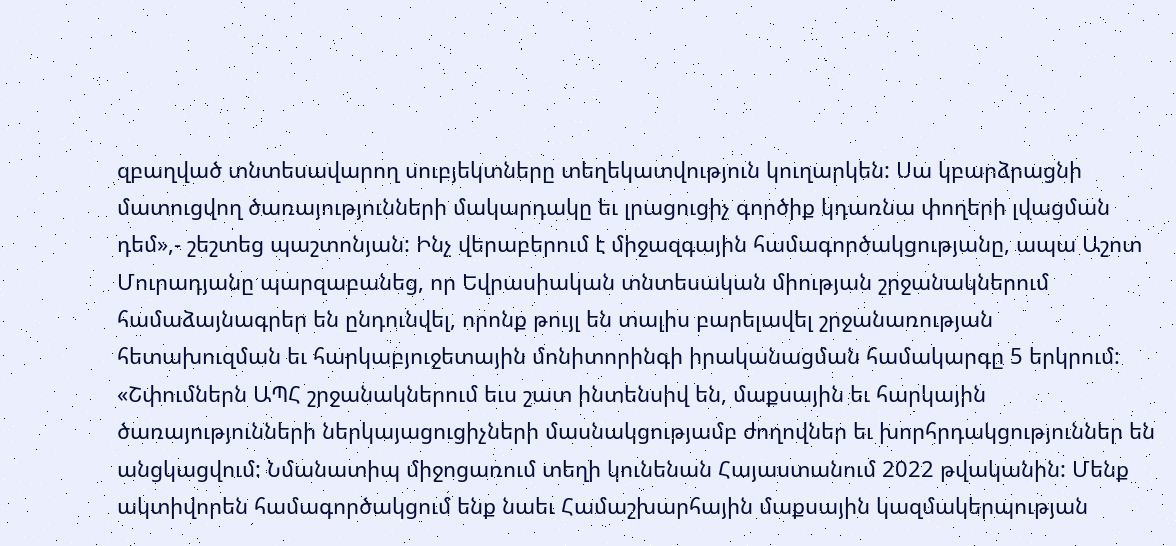զբաղված տնտեսավարող սուբյեկտները տեղեկատվություն կուղարկեն: Սա կբարձրացնի մատուցվող ծառայությունների մակարդակը եւ լրացուցիչ գործիք կդառնա փողերի լվացման դեմ»,- շեշտեց պաշտոնյան: Ինչ վերաբերում է միջազգային համագործակցությանը, ապա Աշոտ Մուրադյանը պարզաբանեց, որ Եվրասիական տնտեսական միության շրջանակներում համաձայնագրեր են ընդունվել, որոնք թույլ են տալիս բարելավել շրջանառության հետախուզման եւ հարկաբյուջետային մոնիտորինգի իրականացման համակարգը 5 երկրում:
«Շփումներն ԱՊՀ շրջանակներում եւս շատ ինտենսիվ են, մաքսային եւ հարկային ծառայությունների ներկայացուցիչների մասնակցությամբ ժողովներ եւ խորհրդակցություններ են անցկացվում: Նմանատիպ միջոցառում տեղի կունենան Հայաստանում 2022 թվականին: Մենք ակտիվորեն համագործակցում ենք նաեւ Համաշխարհային մաքսային կազմակերպության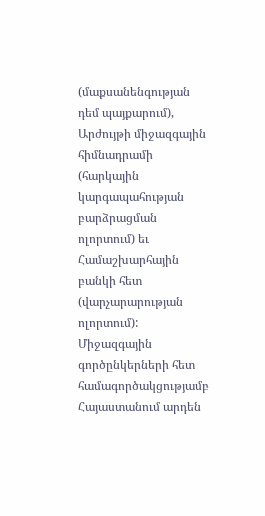(մաքսանենգության դեմ պայքարում), Արժույթի միջազգային հիմնադրամի (հարկային կարգապահության բարձրացման ոլորտում) եւ Համաշխարհային բանկի հետ (վարչարարության ոլորտում): Միջազգային գործընկերների հետ համագործակցությամբ Հայաստանում արդեն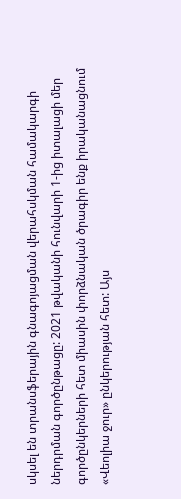սկսել են տրանսֆերային գնագոյացման վերահսկման համակարգի ներդրման գործընթացը: 2021 թվականի հունվարի 1-ից իտալացի մեր գործընկերների հետ միասին փորձնական ծրագիր ենք իրականացնում «Վեոլիա ջուր» ընկերության հետ: Այս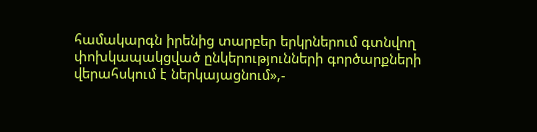համակարգն իրենից տարբեր երկրներում գտնվող փոխկապակցված ընկերությունների գործարքների վերահսկում է ներկայացնում»,-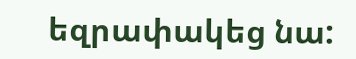եզրափակեց նա: